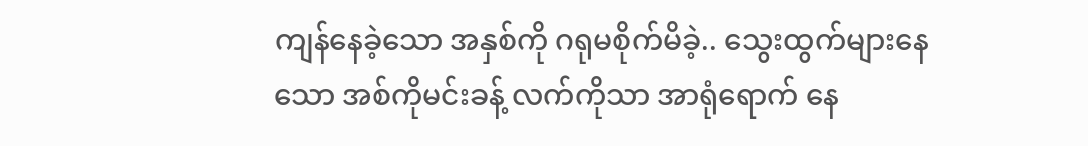ကျန်နေခဲ့သော အနှစ်ကို ဂရုမစိုက်မိခဲ့.. သွေးထွက်များနေသော အစ်ကိုမင်းခန့် လက်ကိုသာ အာရုံရောက် နေ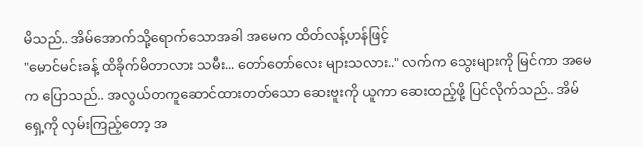မိသည်.. အိမ်အောက်သို့ရောက်သောအခါ အမေက ထိတ်လန့်ဟန်ဖြင့်
"မောင်မင်းခန့် ထိခိုက်မိတာလား သမီး... တော်တော်လေး များသလား.." လက်က သွေးများကို မြင်ကာ အမေက ပြောသည်.. အလွယ်တကူဆောင်ထားတတ်သော ဆေးဗူးကို ယူကာ ဆေးထည့်ဖို့ ပြင်လိုက်သည်.. အိမ်ရှေ့ကို လှမ်းကြည့်တော့ အ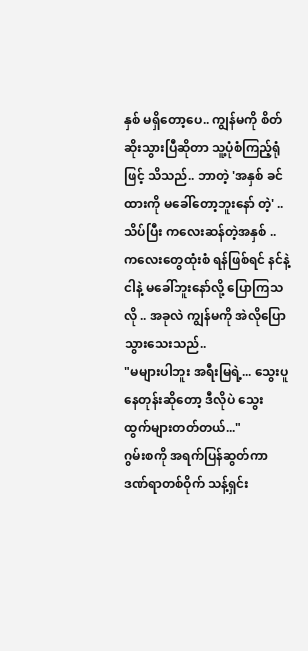နှစ် မရှိတော့ပေ.. ကျွန်မကို စိတ်ဆိုးသွားပြီဆိုတာ သူ့ပုံစံကြည့်ရုံဖြင့် သိသည်.. ဘာတဲ့ 'အနှစ် ခင်ထားကို မခေါ်တော့ဘူးနော် တဲ့' .. သိပ်ပြီး ကလေးဆန်တဲ့အနှစ် .. ကလေးတွေထုံးစံ ရန်ဖြစ်ရင် နင်နဲ့ငါနဲ့ မခေါ်ဘူးနော်လို့ ပြောကြသလို .. အခုလဲ ကျွန်မကို အဲလိုပြောသွားသေးသည်..
"မများပါဘူး အရီးမြရဲ့... သွေးပူနေတုန်းဆိုတော့ ဒီလိုပဲ သွေးထွက်များတတ်တယ်..."
ဂွမ်းစကို အရက်ပြန်ဆွတ်ကာ ဒဏ်ရာတစ်ဝိုက် သန့်ရှင်း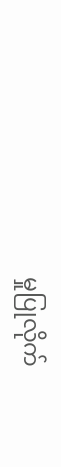မှုပြုလိုက်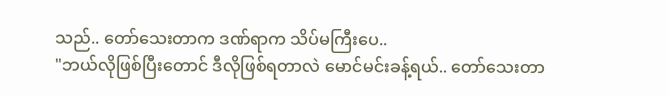သည်.. တော်သေးတာက ဒဏ်ရာက သိပ်မကြီးပေ..
"ဘယ်လိုဖြစ်ပြီးတောင် ဒီလိုဖြစ်ရတာလဲ မောင်မင်းခန့်ရယ်.. တော်သေးတာ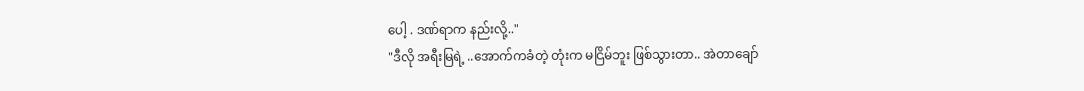ပေါ့ . ဒဏ်ရာက နည်းလို့.."
"ဒီလို အရီးမြရဲ့ ..အောက်ကခံတဲ့ တုံးက မငြိမ်ဘူး ဖြစ်သွားတာ.. အဲတာချော်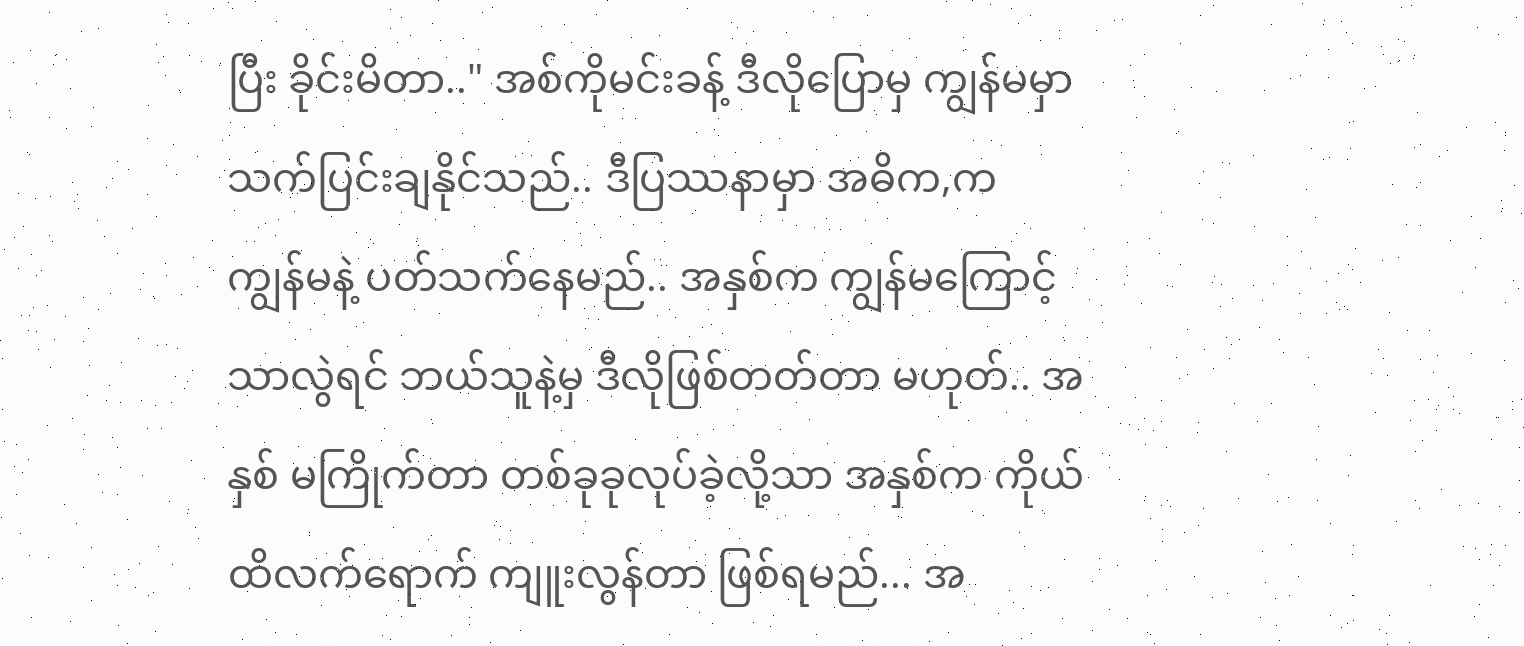ပြီး ခိုင်းမိတာ.." အစ်ကိုမင်းခန့် ဒီလိုပြောမှ ကျွန်မမှာ သက်ပြင်းချနိုင်သည်.. ဒီပြဿနာမှာ အဓိက,က ကျွန်မနဲ့ ပတ်သက်နေမည်.. အနှစ်က ကျွန်မကြောင့်သာလွဲရင် ဘယ်သူနဲ့မှ ဒီလိုဖြစ်တတ်တာ မဟုတ်.. အနှစ် မကြိုက်တာ တစ်ခုခုလုပ်ခဲ့လို့သာ အနှစ်က ကိုယ်ထိလက်ရောက် ကျူးလွန်တာ ဖြစ်ရမည်... အ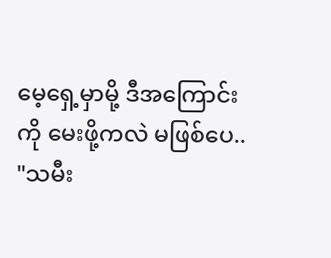မေ့ရှေ့မှာမို့ ဒီအကြောင်းကို မေးဖို့ကလဲ မဖြစ်ပေ..
"သမီး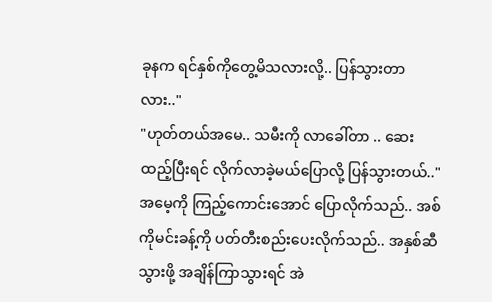ခုနက ရင်နှစ်ကိုတွေ့မိသလားလို့.. ပြန်သွားတာလား.."
"ဟုတ်တယ်အမေ.. သမီးကို လာခေါ်တာ .. ဆေးထည့်ပြီးရင် လိုက်လာခဲ့မယ်ပြောလို့ ပြန်သွားတယ်.." အမေ့ကို ကြည့်ကောင်းအောင် ပြောလိုက်သည်.. အစ်ကိုမင်းခန့်ကို ပတ်တီးစည်းပေးလိုက်သည်.. အနှစ်ဆီ သွားဖို့ အချိန်ကြာသွားရင် အဲ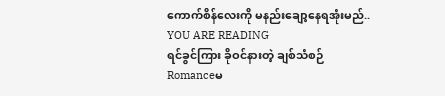ကောက်စိန်လေးကို မနည်းချော့နေရအုံးမည်..
YOU ARE READING
ရင်ခွင်ကြား ခိုဝင်နားတဲ့ ချစ်သံစဉ်
Romanceမ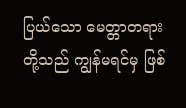ပြယ်သော မေတ္တာတရားတို့သည် ကျွန်မရင်မှ ဖြစ်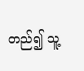တည်၍ သူ့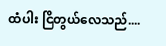ထံပါး ငြိတွယ်လေသည်....